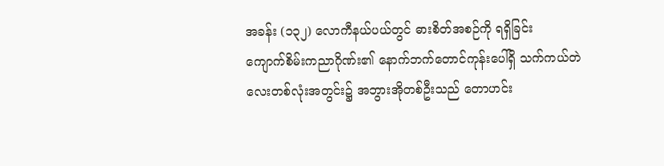အခန်း (၁၃၂) လောကီနယ်ပယ်တွင် ဓားစိတ်အစဉ်ကို ရရှိခြင်း
ကျောက်စိမ်းကညာဂိုဏ်း၏ နောက်ဘက်တောင်ကုန်းပေါ်ရှိ သက်ကယ်တဲလေးတစ်လုံးအတွင်း၌ အဘွားအိုတစ်ဦးသည် တောဟင်း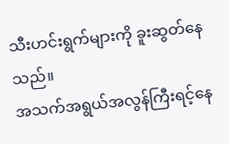သီးဟင်းရွက်များကို ခူးဆွတ်နေသည်။
အသက်အရွယ်အလွန်ကြီးရင့်နေ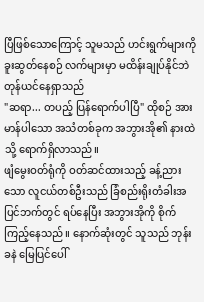ပြီဖြစ်သောကြောင့် သူမသည် ဟင်းရွက်များကို ခူးဆွတ်နေစဉ် လက်များမှာ မထိန်းချုပ်နိုင်ဘဲ တုန်ယင်နေရှာသည်
"ဆရာ... တပည့် ပြန်ရောက်ပါပြီ" ထိုစဉ် အားမာန်ပါသော အသံတစ်ခုက အဘွားအို၏ နားထဲသို့ ရောက်ရှိလာသည်။
ဖျံမွေးဝတ်ရုံကို ဝတ်ဆင်ထားသည့် ခန့်ညားသော လူငယ်တစ်ဦးသည် ခြံစည်းရိုးတံခါးအပြင်ဘက်တွင် ရပ်နေပြီး အဘွားအိုကို စိုက်ကြည့်နေသည်။ နောက်ဆုံးတွင် သူသည် ဘုန်း ခနဲ မြေပြင်ပေါ်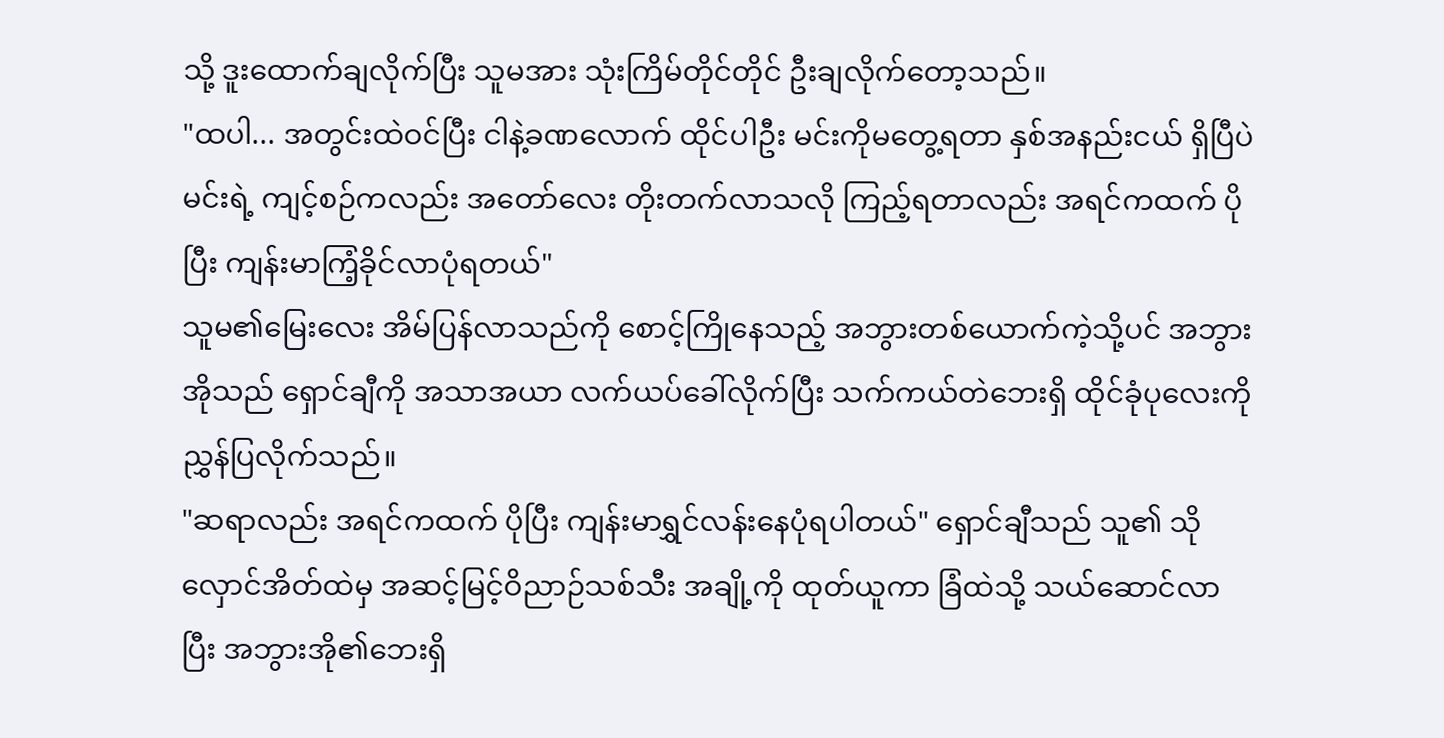သို့ ဒူးထောက်ချလိုက်ပြီး သူမအား သုံးကြိမ်တိုင်တိုင် ဦးချလိုက်တော့သည်။
"ထပါ... အတွင်းထဲဝင်ပြီး ငါနဲ့ခဏလောက် ထိုင်ပါဦး မင်းကိုမတွေ့ရတာ နှစ်အနည်းငယ် ရှိပြီပဲ မင်းရဲ့ ကျင့်စဉ်ကလည်း အတော်လေး တိုးတက်လာသလို ကြည့်ရတာလည်း အရင်ကထက် ပိုပြီး ကျန်းမာကြံ့ခိုင်လာပုံရတယ်"
သူမ၏မြေးလေး အိမ်ပြန်လာသည်ကို စောင့်ကြိုနေသည့် အဘွားတစ်ယောက်ကဲ့သို့ပင် အဘွားအိုသည် ရှောင်ချီကို အသာအယာ လက်ယပ်ခေါ်လိုက်ပြီး သက်ကယ်တဲဘေးရှိ ထိုင်ခုံပုလေးကို ညွှန်ပြလိုက်သည်။
"ဆရာလည်း အရင်ကထက် ပိုပြီး ကျန်းမာရွှင်လန်းနေပုံရပါတယ်" ရှောင်ချီသည် သူ၏ သိုလှောင်အိတ်ထဲမှ အဆင့်မြင့်ဝိညာဉ်သစ်သီး အချို့ကို ထုတ်ယူကာ ခြံထဲသို့ သယ်ဆောင်လာပြီး အဘွားအို၏ဘေးရှိ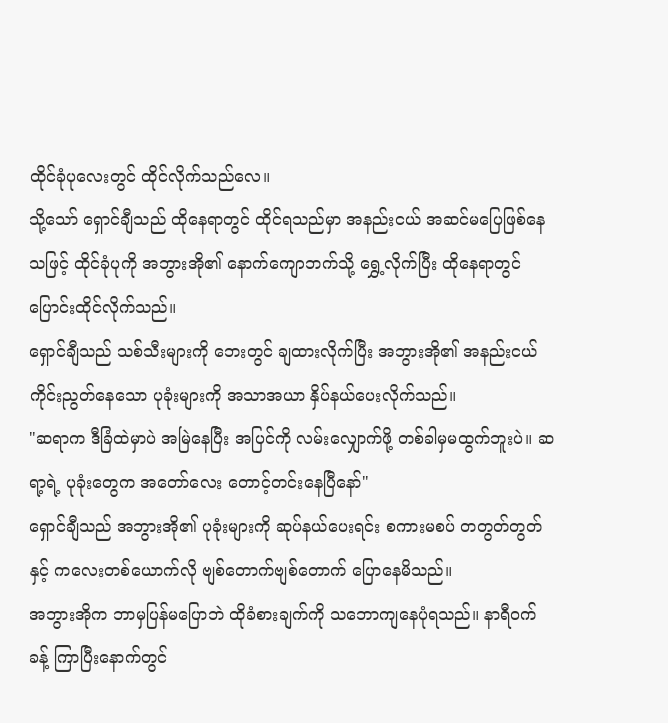ထိုင်ခုံပုလေးတွင် ထိုင်လိုက်သည်လေ။
သို့သော် ရှောင်ချီသည် ထိုနေရာတွင် ထိုင်ရသည်မှာ အနည်းငယ် အဆင်မပြေဖြစ်နေသဖြင့် ထိုင်ခုံပုကို အဘွားအို၏ နောက်ကျောဘက်သို့ ရွှေ့လိုက်ပြီး ထိုနေရာတွင် ပြောင်းထိုင်လိုက်သည်။
ရှောင်ချီသည် သစ်သီးများကို ဘေးတွင် ချထားလိုက်ပြီး အဘွားအို၏ အနည်းငယ် ကိုင်းညွတ်နေသော ပုခုံးများကို အသာအယာ နှိပ်နယ်ပေးလိုက်သည်။
"ဆရာက ဒီခြံထဲမှာပဲ အမြဲနေပြီး အပြင်ကို လမ်းလျှောက်ဖို့ တစ်ခါမှမထွက်ဘူးပဲ။ ဆရာ့ရဲ့ ပုခုံးတွေက အတော်လေး တောင့်တင်းနေပြီနော်"
ရှောင်ချီသည် အဘွားအို၏ ပုခုံးများကို ဆုပ်နယ်ပေးရင်း စကားမစပ် တတွတ်တွတ်နှင့် ကလေးတစ်ယောက်လို ဗျစ်တောက်ဗျစ်တောက် ပြောနေမိသည်။
အဘွားအိုက ဘာမှပြန်မပြောဘဲ ထိုခံစားချက်ကို သဘောကျနေပုံရသည်။ နာရီဝက်ခန့် ကြာပြီးနောက်တွင်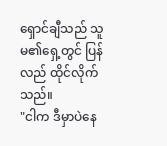ရှောင်ချီသည် သူမ၏ရှေ့တွင် ပြန်လည် ထိုင်လိုက်သည်။
"ငါက ဒီမှာပဲနေ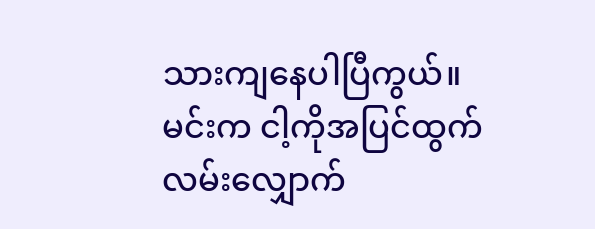သားကျနေပါပြီကွယ်။ မင်းက ငါ့ကိုအပြင်ထွက် လမ်းလျှောက်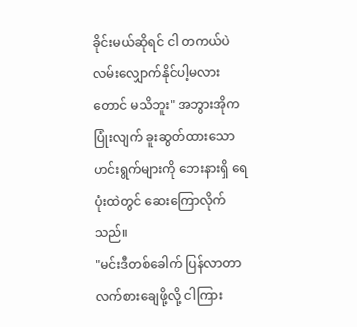ခိုင်းမယ်ဆိုရင် ငါ တကယ်ပဲ လမ်းလျှောက်နိုင်ပါ့မလားတောင် မသိဘူး" အဘွားအိုက ပြုံးလျက် ခူးဆွတ်ထားသော ဟင်းရွက်များကို ဘေးနားရှိ ရေပုံးထဲတွင် ဆေးကြောလိုက်သည်။
"မင်းဒီတစ်ခေါက် ပြန်လာတာ လက်စားချေဖို့လို့ ငါကြား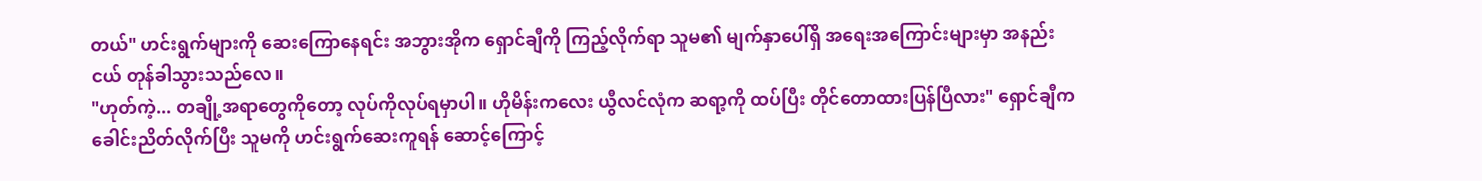တယ်" ဟင်းရွက်များကို ဆေးကြောနေရင်း အဘွားအိုက ရှောင်ချီကို ကြည့်လိုက်ရာ သူမ၏ မျက်နှာပေါ်ရှိ အရေးအကြောင်းများမှာ အနည်းငယ် တုန်ခါသွားသည်လေ။
"ဟုတ်ကဲ့... တချို့အရာတွေကိုတော့ လုပ်ကိုလုပ်ရမှာပါ။ ဟိုမိန်းကလေး ယွီလင်လုံက ဆရာ့ကို ထပ်ပြီး တိုင်တောထားပြန်ပြီလား" ရှောင်ချီက ခေါင်းညိတ်လိုက်ပြီး သူမကို ဟင်းရွက်ဆေးကူရန် ဆောင့်ကြောင့်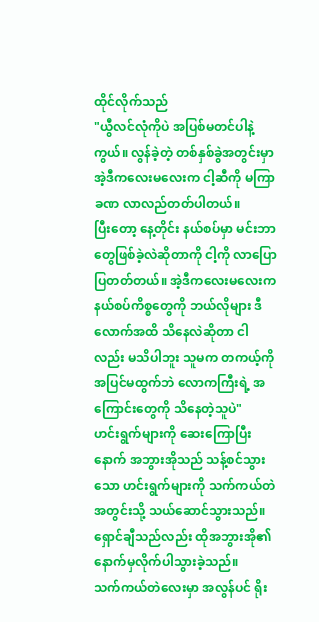ထိုင်လိုက်သည်
"ယွီလင်လုံကိုပဲ အပြစ်မတင်ပါနဲ့ကွယ်။ လွန်ခဲ့တဲ့ တစ်နှစ်ခွဲအတွင်းမှာ အဲ့ဒီကလေးမလေးက ငါ့ဆီကို မကြာခဏ လာလည်တတ်ပါတယ်။
ပြီးတော့ နေ့တိုင်း နယ်စပ်မှာ မင်းဘာတွေဖြစ်ခဲ့လဲဆိုတာကို ငါ့ကို လာပြောပြတတ်တယ်။ အဲ့ဒီကလေးမလေးက နယ်စပ်ကိစ္စတွေကို ဘယ်လိုများ ဒီလောက်အထိ သိနေလဲဆိုတာ ငါလည်း မသိပါဘူး သူမက တကယ့်ကို အပြင်မထွက်ဘဲ လောကကြီးရဲ့ အကြောင်းတွေကို သိနေတဲ့သူပဲ"
ဟင်းရွက်များကို ဆေးကြောပြီးနောက် အဘွားအိုသည် သန့်စင်သွားသော ဟင်းရွက်များကို သက်ကယ်တဲအတွင်းသို့ သယ်ဆောင်သွားသည်။
ရှောင်ချီသည်လည်း ထိုအဘွားအို၏ နောက်မှလိုက်ပါသွားခဲ့သည်။
သက်ကယ်တဲလေးမှာ အလွန်ပင် ရိုး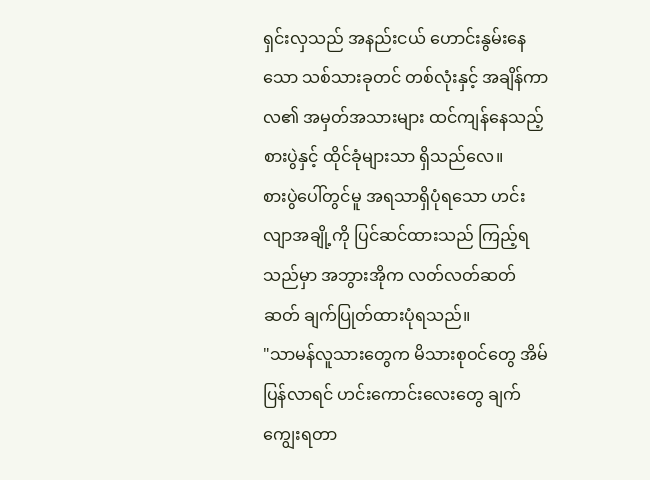ရှင်းလှသည် အနည်းငယ် ဟောင်းနွမ်းနေသော သစ်သားခုတင် တစ်လုံးနှင့် အချိန်ကာလ၏ အမှတ်အသားများ ထင်ကျန်နေသည့် စားပွဲနှင့် ထိုင်ခုံများသာ ရှိသည်လေ။
စားပွဲပေါ်တွင်မူ အရသာရှိပုံရသော ဟင်းလျာအချို့ကို ပြင်ဆင်ထားသည် ကြည့်ရသည်မှာ အဘွားအိုက လတ်လတ်ဆတ်ဆတ် ချက်ပြုတ်ထားပုံရသည်။
"သာမန်လူသားတွေက မိသားစုဝင်တွေ အိမ်ပြန်လာရင် ဟင်းကောင်းလေးတွေ ချက်ကျွေးရတာ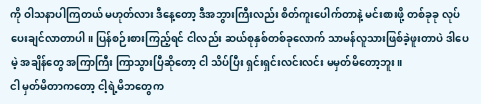ကို ဝါသနာပါကြတယ် မဟုတ်လား ဒီနေ့တော့ ဒီအဘွားကြီးလည်း စိတ်ကူးပေါက်တာနဲ့ မင်းစားဖို့ တစ်ခုခု လုပ်ပေးချင်လာတာပါ။ ပြန်စဉ်းစားကြည့်ရင် ငါလည်း ဆယ်စုနှစ်တစ်ခုလောက် သာမန်လူသားဖြစ်ခဲ့ဖူးတာပဲ ဒါပေမဲ့ အချိန်တွေ အကြာကြီး ကြာသွားပြီဆိုတော့ ငါ သိပ်ပြီး ရှင်းရှင်းလင်းလင်း မမှတ်မိတော့ဘူး။
ငါ မှတ်မိတာကတော့ ငါ့ရဲ့မိဘတွေက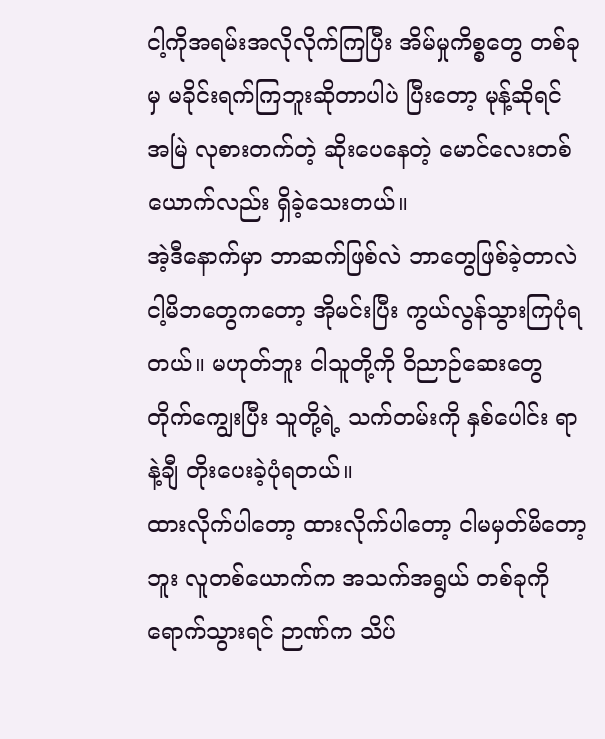ငါ့ကိုအရမ်းအလိုလိုက်ကြပြီး အိမ်မှုကိစ္စတွေ တစ်ခုမှ မခိုင်းရက်ကြဘူးဆိုတာပါပဲ ပြီးတော့ မုန့်ဆိုရင် အမြဲ လုစားတက်တဲ့ ဆိုးပေနေတဲ့ မောင်လေးတစ်ယောက်လည်း ရှိခဲ့သေးတယ်။
အဲ့ဒီနောက်မှာ ဘာဆက်ဖြစ်လဲ ဘာတွေဖြစ်ခဲ့တာလဲ ငါ့မိဘတွေကတော့ အိုမင်းပြီး ကွယ်လွန်သွားကြပုံရတယ်။ မဟုတ်ဘူး ငါသူတို့ကို ဝိညာဉ်ဆေးတွေ တိုက်ကျွေးပြီး သူတို့ရဲ့ သက်တမ်းကို နှစ်ပေါင်း ရာနဲ့ချီ တိုးပေးခဲ့ပုံရတယ်။
ထားလိုက်ပါတော့ ထားလိုက်ပါတော့ ငါမမှတ်မိတော့ဘူး လူတစ်ယောက်က အသက်အရွယ် တစ်ခုကို ရောက်သွားရင် ဉာဏ်က သိပ်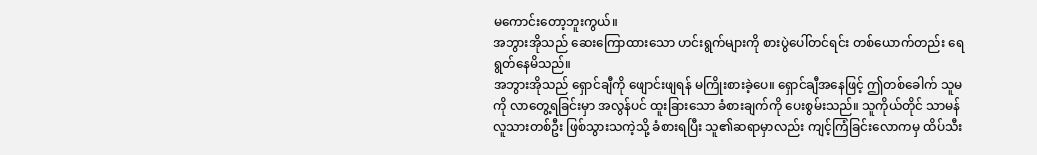မကောင်းတော့ဘူးကွယ်။
အဘွားအိုသည် ဆေးကြောထားသော ဟင်းရွက်များကို စားပွဲပေါ်တင်ရင်း တစ်ယောက်တည်း ရေရွတ်နေမိသည်။
အဘွားအိုသည် ရှောင်ချီကို ဖျောင်းဖျရန် မကြိုးစားခဲ့ပေ။ ရှောင်ချီအနေဖြင့် ဤတစ်ခေါက် သူမကို လာတွေ့ရခြင်းမှာ အလွန်ပင် ထူးခြားသော ခံစားချက်ကို ပေးစွမ်းသည်။ သူကိုယ်တိုင် သာမန်လူသားတစ်ဦး ဖြစ်သွားသကဲ့သို့ ခံစားရပြီး သူ၏ဆရာမှာလည်း ကျင့်ကြံခြင်းလောကမှ ထိပ်သီး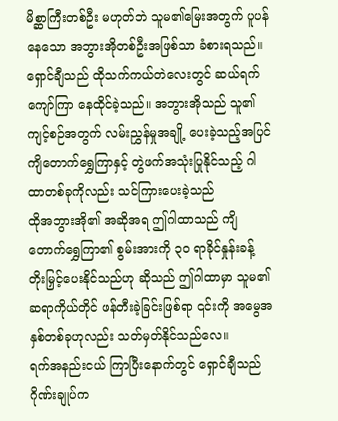မိစ္ဆာကြီးတစ်ဦး မဟုတ်ဘဲ သူမ၏မြေးအတွက် ပူပန်နေသော အဘွားအိုတစ်ဦးအဖြစ်သာ ခံစားရသည်။
ရှောင်ချီသည် ထိုသက်ကယ်တဲလေးတွင် ဆယ်ရက်ကျော်ကြာ နေထိုင်ခဲ့သည်။ အဘွားအိုသည် သူ၏ ကျင့်စဉ်အတွက် လမ်းညွှန်မှုအချို့ ပေးခဲ့သည့်အပြင် ကျိတောက်ရွှေကြာနှင့် တွဲဖက်အသုံးပြုနိုင်သည့် ဂါထာတစ်ခုကိုလည်း သင်ကြားပေးခဲ့သည်
ထိုအဘွားအို၏ အဆိုအရ ဤဂါထာသည် ကျိတောက်ရွှေကြာ၏ စွမ်းအားကို ၃၀ ရာခိုင်နှုန်းခန့် တိုးမြှင့်ပေးနိုင်သည်ဟု ဆိုသည် ဤဂါထာမှာ သူမ၏ဆရာကိုယ်တိုင် ဖန်တီးခဲ့ခြင်းဖြစ်ရာ ၎င်းကို အမွေအနှစ်တစ်ခုဟုလည်း သတ်မှတ်နိုင်သည်လေ။
ရက်အနည်းငယ် ကြာပြီးနောက်တွင် ရှောင်ချီသည် ဂိုဏ်းချုပ်က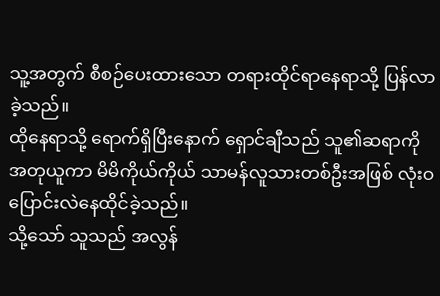သူ့အတွက် စီစဉ်ပေးထားသော တရားထိုင်ရာနေရာသို့ ပြန်လာခဲ့သည်။
ထိုနေရာသို့ ရောက်ရှိပြီးနောက် ရှောင်ချီသည် သူ၏ဆရာကို အတုယူကာ မိမိကိုယ်ကိုယ် သာမန်လူသားတစ်ဦးအဖြစ် လုံးဝ ပြောင်းလဲနေထိုင်ခဲ့သည်။
သို့သော် သူသည် အလွန်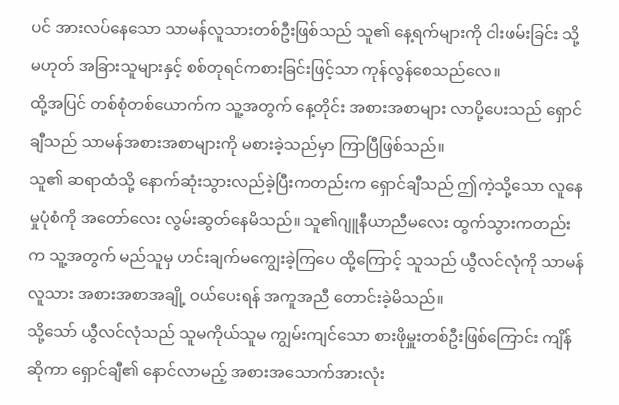ပင် အားလပ်နေသော သာမန်လူသားတစ်ဦးဖြစ်သည် သူ၏ နေ့ရက်များကို ငါးဖမ်းခြင်း သို့မဟုတ် အခြားသူများနှင့် စစ်တုရင်ကစားခြင်းဖြင့်သာ ကုန်လွန်စေသည်လေ။
ထို့အပြင် တစ်စုံတစ်ယောက်က သူ့အတွက် နေ့တိုင်း အစားအစာများ လာပို့ပေးသည် ရှောင်ချီသည် သာမန်အစားအစာများကို မစားခဲ့သည်မှာ ကြာပြီဖြစ်သည်။
သူ၏ ဆရာထံသို့ နောက်ဆုံးသွားလည်ခဲ့ပြီးကတည်းက ရှောင်ချီသည် ဤကဲ့သို့သော လူနေမှုပုံစံကို အတော်လေး လွမ်းဆွတ်နေမိသည်။ သူ၏ဂျူနီယာညီမလေး ထွက်သွားကတည်းက သူ့အတွက် မည်သူမှ ဟင်းချက်မကျွေးခဲ့ကြပေ ထို့ကြောင့် သူသည် ယွီလင်လုံကို သာမန်လူသား အစားအစာအချို့ ဝယ်ပေးရန် အကူအညီ တောင်းခဲ့မိသည်။
သို့သော် ယွီလင်လုံသည် သူမကိုယ်သူမ ကျွမ်းကျင်သော စားဖိုမှူးတစ်ဦးဖြစ်ကြောင်း ကျိန်ဆိုကာ ရှောင်ချီ၏ နောင်လာမည့် အစားအသောက်အားလုံး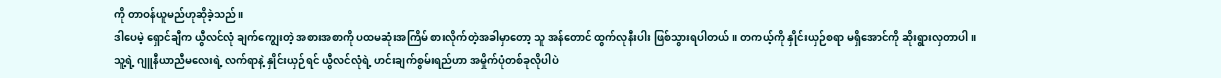ကို တာဝန်ယူမည်ဟုဆိုခဲ့သည်။
ဒါပေမဲ့ ရှောင်ချီက ယွီလင်လုံ ချက်ကျွေးတဲ့ အစားအစာကို ပထမဆုံးအကြိမ် စားလိုက်တဲ့အခါမှာတော့ သူ အန်တောင် ထွက်လုနီးပါး ဖြစ်သွားရပါတယ်။ တကယ့်ကို နှိုင်းယှဉ်စရာ မရှိအောင်ကို ဆိုးရွားလှတာပါ။
သူ့ရဲ့ ဂျူနီယာညီမလေးရဲ့ လက်ရာနဲ့ နှိုင်းယှဉ်ရင် ယွီလင်လုံရဲ့ ဟင်းချက်စွမ်းရည်ဟာ အမှိုက်ပုံတစ်ခုလိုပါပဲ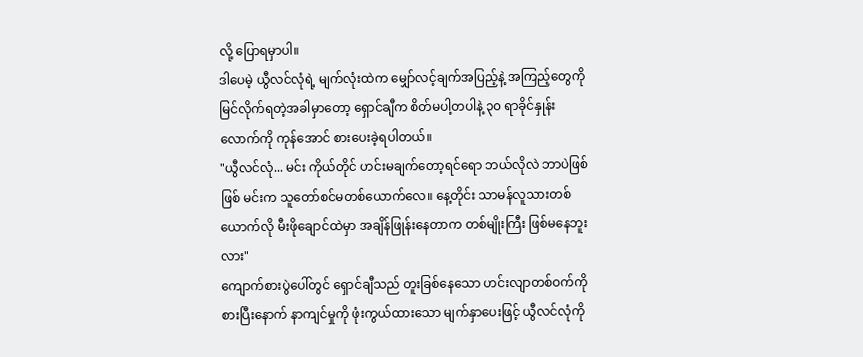လို့ ပြောရမှာပါ။
ဒါပေမဲ့ ယွီလင်လုံရဲ့ မျက်လုံးထဲက မျှော်လင့်ချက်အပြည့်နဲ့ အကြည့်တွေကို မြင်လိုက်ရတဲ့အခါမှာတော့ ရှောင်ချီက စိတ်မပါ့တပါနဲ့ ၃၀ ရာခိုင်နှုန်းလောက်ကို ကုန်အောင် စားပေးခဲ့ရပါတယ်။
"ယွီလင်လုံ... မင်း ကိုယ်တိုင် ဟင်းမချက်တော့ရင်ရော ဘယ်လိုလဲ ဘာပဲဖြစ်ဖြစ် မင်းက သူတော်စင်မတစ်ယောက်လေ။ နေ့တိုင်း သာမန်လူသားတစ်ယောက်လို မီးဖိုချောင်ထဲမှာ အချိန်ဖြုန်းနေတာက တစ်မျိုးကြီး ဖြစ်မနေဘူးလား"
ကျောက်စားပွဲပေါ်တွင် ရှောင်ချီသည် တူးခြစ်နေသော ဟင်းလျာတစ်ဝက်ကို စားပြီးနောက် နာကျင်မှုကို ဖုံးကွယ်ထားသော မျက်နှာပေးဖြင့် ယွီလင်လုံကို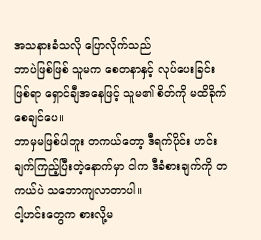အသနားခံသလို ပြောလိုက်သည်
ဘာပဲဖြစ်ဖြစ် သူမက စေတနာနှင့် လုပ်ပေးခြင်းဖြစ်ရာ ရှောင်ချီအနေဖြင့် သူမ၏ စိတ်ကို မထိခိုက်စေချင်ပေ။
ဘာမှမဖြစ်ပါဘူး တကယ်တော့ ဒီရက်ပိုင်း ဟင်းချက်ကြည့်ပြီးတဲ့နောက်မှာ ငါက ဒီခံစားချက်ကို တကယ်ပဲ သဘောကျလာတာပါ။
ငါ့ဟင်းတွေက စားလို့မ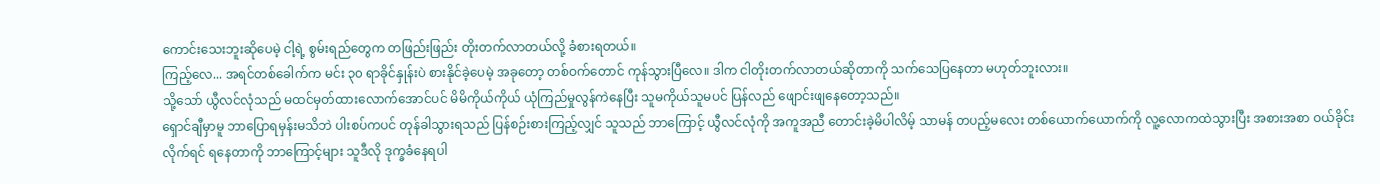ကောင်းသေးဘူးဆိုပေမဲ့ ငါ့ရဲ့ စွမ်းရည်တွေက တဖြည်းဖြည်း တိုးတက်လာတယ်လို့ ခံစားရတယ်။
ကြည့်လေ... အရင်တစ်ခေါက်က မင်း ၃၀ ရာခိုင်နှုန်းပဲ စားနိုင်ခဲ့ပေမဲ့ အခုတော့ တစ်ဝက်တောင် ကုန်သွားပြီလေ။ ဒါက ငါတိုးတက်လာတယ်ဆိုတာကို သက်သေပြနေတာ မဟုတ်ဘူးလား။
သို့သော် ယွီလင်လုံသည် မထင်မှတ်ထားလောက်အောင်ပင် မိမိကိုယ်ကိုယ် ယုံကြည်မှုလွန်ကဲနေပြီး သူမကိုယ်သူမပင် ပြန်လည် ဖျောင်းဖျနေတော့သည်။
ရှောင်ချီမှာမူ ဘာပြောရမှန်းမသိဘဲ ပါးစပ်ကပင် တုန်ခါသွားရသည် ပြန်စဉ်းစားကြည့်လျှင် သူသည် ဘာကြောင့် ယွီလင်လုံကို အကူအညီ တောင်းခဲ့မိပါလိမ့် သာမန် တပည့်မလေး တစ်ယောက်ယောက်ကို လူ့လောကထဲသွားပြီး အစားအစာ ဝယ်ခိုင်းလိုက်ရင် ရနေတာကို ဘာကြောင့်များ သူဒီလို ဒုက္ခခံနေရပါ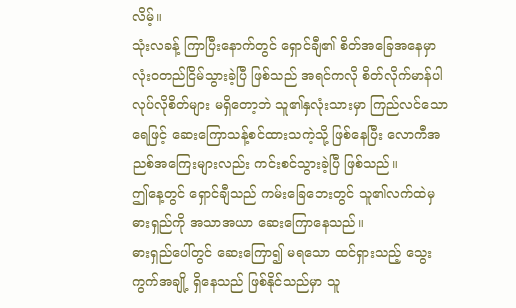လိမ့်။
သုံးလခန့် ကြာပြီးနောက်တွင် ရှောင်ချီ၏ စိတ်အခြေအနေမှာ လုံးဝတည်ငြိမ်သွားခဲ့ပြီ ဖြစ်သည် အရင်ကလို စိတ်လိုက်မာန်ပါ လုပ်လိုစိတ်များ မရှိတော့ဘဲ သူ၏နှလုံးသားမှာ ကြည်လင်သော ရေဖြင့် ဆေးကြောသန့်စင်ထားသကဲ့သို့ ဖြစ်နေပြီး လောကီအညစ်အကြေးများလည်း ကင်းစင်သွားခဲ့ပြီ ဖြစ်သည်။
ဤနေ့တွင် ရှောင်ချီသည် ကမ်းခြေဘေးတွင် သူ၏လက်ထဲမှ ဓားရှည်ကို အသာအယာ ဆေးကြောနေသည်။
ဓားရှည်ပေါ်တွင် ဆေးကြော၍ မရသော ထင်ရှားသည့် သွေးကွက်အချို့ ရှိနေသည် ဖြစ်နိုင်သည်မှာ သူ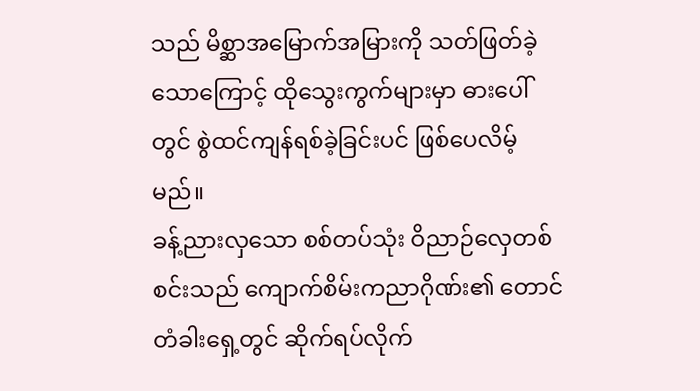သည် မိစ္ဆာအမြောက်အမြားကို သတ်ဖြတ်ခဲ့သောကြောင့် ထိုသွေးကွက်များမှာ ဓားပေါ်တွင် စွဲထင်ကျန်ရစ်ခဲ့ခြင်းပင် ဖြစ်ပေလိမ့်မည်။
ခန့်ညားလှသော စစ်တပ်သုံး ဝိညာဉ်လှေတစ်စင်းသည် ကျောက်စိမ်းကညာဂိုဏ်း၏ တောင်တံခါးရှေ့တွင် ဆိုက်ရပ်လိုက်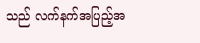သည် လက်နက်အပြည့်အ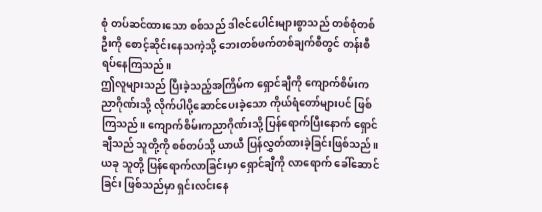စုံ တပ်ဆင်ထားသော စစ်သည် ဒါဇင်ပေါင်းများစွာသည် တစ်စုံတစ်ဦးကို စောင့်ဆိုင်းနေသကဲ့သို့ ဘေးတစ်ဖက်တစ်ချက်စီတွင် တန်းစီရပ်နေကြသည်။
ဤလူများသည် ပြီးခဲ့သည့်အကြိမ်က ရှောင်ချီကို ကျောက်စိမ်းကညာဂိုဏ်းသို့ လိုက်ပါပို့ဆောင်ပေးခဲ့သော ကိုယ်ရံတော်များပင် ဖြစ်ကြသည်။ ကျောက်စိမ်းကညာဂိုဏ်းသို့ ပြန်ရောက်ပြီးနောက် ရှောင်ချီသည် သူတို့ကို စစ်တပ်သို့ ယာယီ ပြန်လွှတ်ထားခဲ့ခြင်းဖြစ်သည်။ ယခု သူတို့ ပြန်ရောက်လာခြင်းမှာ ရှောင်ချီကို လာရောက် ခေါ်ဆောင်ခြင်း ဖြစ်သည်မှာ ရှင်းလင်းနေ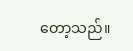တော့သည်။